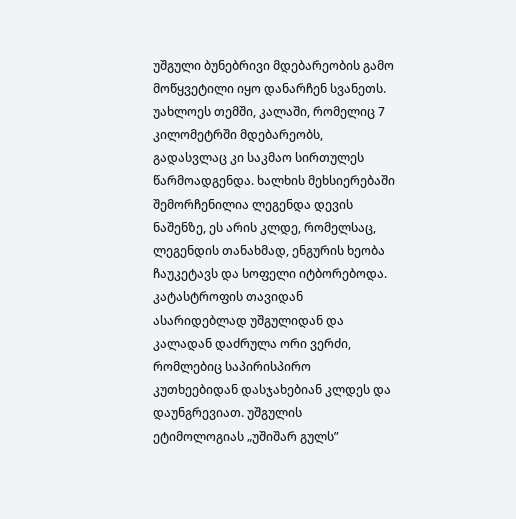უშგული ბუნებრივი მდებარეობის გამო მოწყვეტილი იყო დანარჩენ სვანეთს. უახლოეს თემში, კალაში, რომელიც 7 კილომეტრში მდებარეობს, გადასვლაც კი საკმაო სირთულეს წარმოადგენდა. ხალხის მეხსიერებაში შემორჩენილია ლეგენდა დევის ნაშენზე, ეს არის კლდე, რომელსაც, ლეგენდის თანახმად, ენგურის ხეობა ჩაუკეტავს და სოფელი იტბორებოდა. კატასტროფის თავიდან ასარიდებლად უშგულიდან და კალადან დაძრულა ორი ვერძი, რომლებიც საპირისპირო კუთხეებიდან დასჯახებიან კლდეს და დაუნგრევიათ. უშგულის ეტიმოლოგიას „უშიშარ გულს”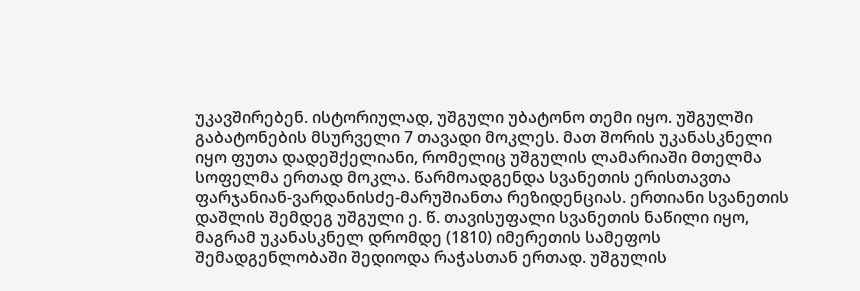უკავშირებენ. ისტორიულად, უშგული უბატონო თემი იყო. უშგულში გაბატონების მსურველი 7 თავადი მოკლეს. მათ შორის უკანასკნელი იყო ფუთა დადეშქელიანი, რომელიც უშგულის ლამარიაში მთელმა სოფელმა ერთად მოკლა. წარმოადგენდა სვანეთის ერისთავთა ფარჯანიან-ვარდანისძე-მარუშიანთა რეზიდენციას. ერთიანი სვანეთის დაშლის შემდეგ უშგული ე. წ. თავისუფალი სვანეთის ნაწილი იყო, მაგრამ უკანასკნელ დრომდე (1810) იმერეთის სამეფოს შემადგენლობაში შედიოდა რაჭასთან ერთად. უშგულის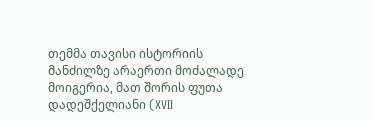თემმა თავისი ისტორიის მანძილზე არაერთი მოძალადე მოიგერია, მათ შორის ფუთა დადეშქელიანი (XVII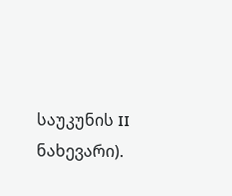საუკუნის II ნახევარი).